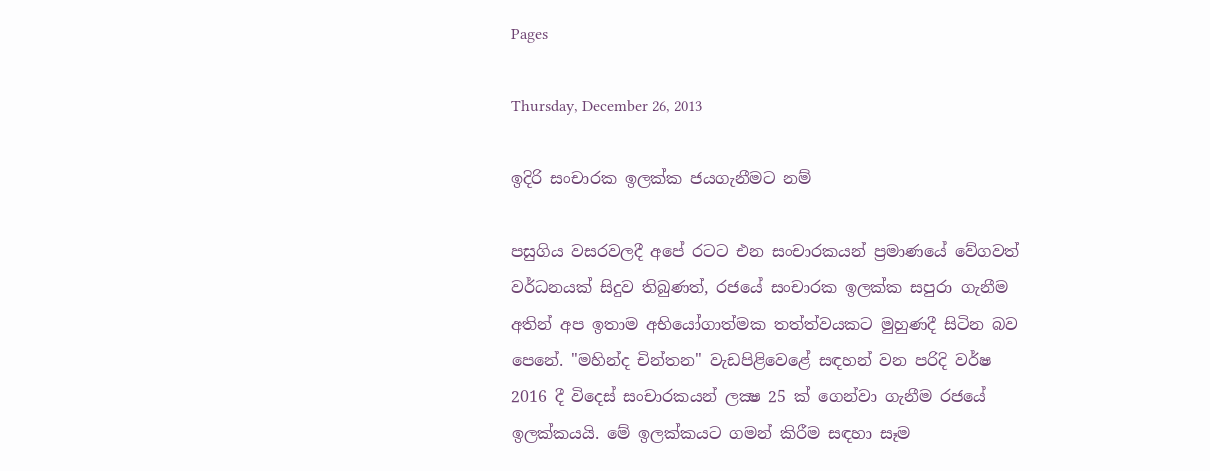Pages

Thursday, December 26, 2013

ඉදිරි සංචාරක ඉලක්‌ක ජයගැනීමට නම්

පසුගිය වසරවලදී අපේ රටට එන සංචාරකයන් ප්‍රමාණයේ වේගවත් වර්ධනයක්‌ සිදුව තිබුණත්, රජයේ සංචාරක ඉලක්‌ක සපුරා ගැනීම අතින් අප ඉතාම අභියෝගාත්මක තත්ත්වයකට මුහුණදී සිටින බව පෙනේ. "මහින්ද චින්තන" වැඩපිළිවෙළේ සඳහන් වන පරිදි වර්ෂ 2016 දී විදෙස්‌ සංචාරකයන් ලක්‍ෂ 25 ක්‌ ගෙන්වා ගැනීම රජයේ ඉලක්‌කයයි. මේ ඉලක්‌කයට ගමන් කිරීම සඳහා සෑම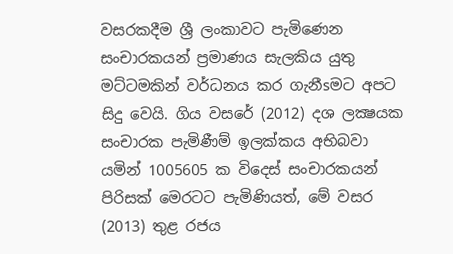වසරකදීම ශ්‍රී ලංකාවට පැමිණෙන සංචාරකයන් ප්‍රමාණය සැලකිය යුතු මට්‌ටමකින් වර්ධනය කර ගැනීsමට අපට සිදු වෙයි. ගිය වසරේ (2012) දශ ලක්‍ෂයක සංචාරක පැමිණීම් ඉලක්‌කය අභිබවා යමින් 1005605 ක විදෙස්‌ සංචාරකයන් පිරිසක්‌ මෙරටට පැමිණියත්, මේ වසර (2013) තුළ රජය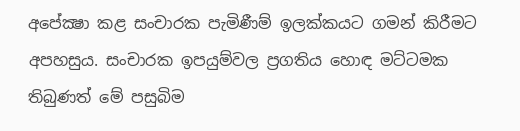අපේක්‍ෂා කළ සංචාරක පැමිණීම් ඉලක්‌කයට ගමන් කිරීමට අපහසුය. සංචාරක ඉපයුම්වල ප්‍රගතිය හොඳ මට්‌ටමක තිබුණත් මේ පසුබිම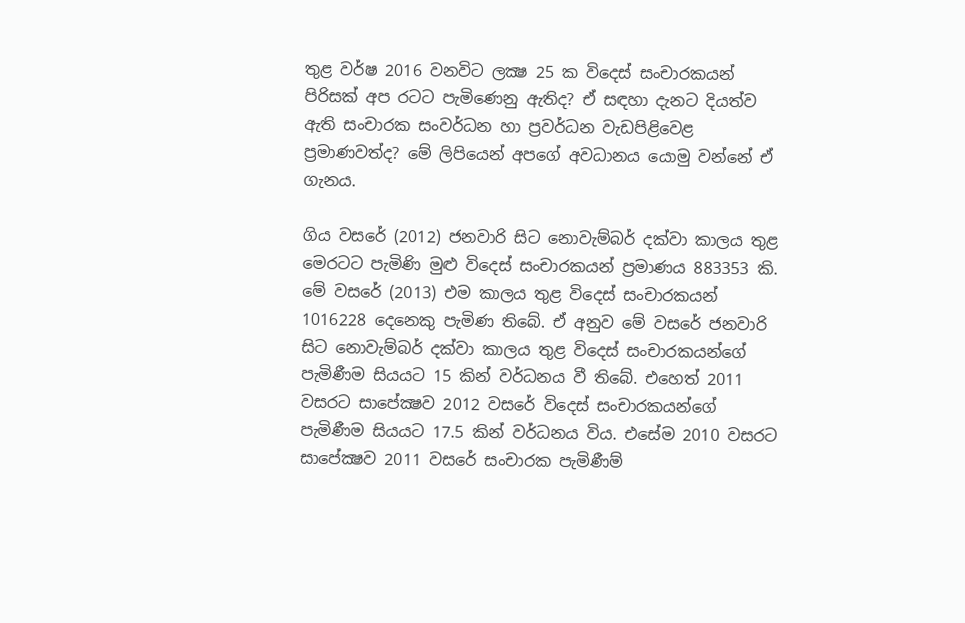තුළ වර්ෂ 2016 වනවිට ලක්‍ෂ 25 ක විදෙස්‌ සංචාරකයන් පිරිසක්‌ අප රටට පැමිණෙනු ඇතිද? ඒ සඳහා දැනට දියත්ව ඇති සංචාරක සංවර්ධන හා ප්‍රවර්ධන වැඩපිළිවෙළ ප්‍රමාණවත්ද? මේ ලිපියෙන් අපගේ අවධානය යොමු වන්නේ ඒ ගැනය.

ගිය වසරේ (2012) ජනවාරි සිට නොවැම්බර් දක්‌වා කාලය තුළ මෙරටට පැමිණි මුළු විදෙස්‌ සංචාරකයන් ප්‍රමාණය 883353 කි. මේ වසරේ (2013) එම කාලය තුළ විදෙස්‌ සංචාරකයන් 1016228 දෙනෙකු පැමිණ තිබේ. ඒ අනුව මේ වසරේ ජනවාරි සිට නොවැම්බර් දක්‌වා කාලය තුළ විදෙස්‌ සංචාරකයන්ගේ පැමිණීම සියයට 15 කින් වර්ධනය වී තිබේ. එහෙත් 2011 වසරට සාපේක්‍ෂව 2012 වසරේ විදෙස්‌ සංචාරකයන්ගේ පැමිණීම සියයට 17.5 කින් වර්ධනය විය. එසේම 2010 වසරට සාපේක්‍ෂව 2011 වසරේ සංචාරක පැමිණීම්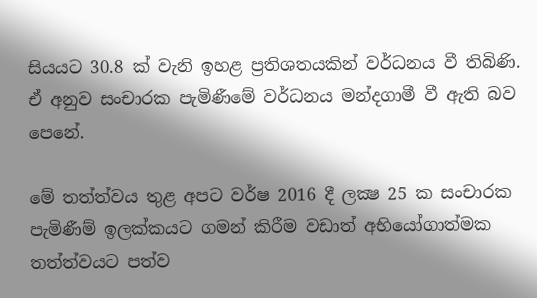සියයට 30.8 ක්‌ වැනි ඉහළ ප්‍රතිශතයකින් වර්ධනය වී තිබිණි. ඒ අනුව සංචාරක පැමිණීමේ වර්ධනය මන්දගාමී වී ඇති බව පෙනේ.

මේ තත්ත්වය තුළ අපට වර්ෂ 2016 දී ලක්‍ෂ 25 ක සංචාරක පැමිණීම් ඉලක්‌කයට ගමන් කිරීම වඩාත් අභියෝගාත්මක තත්ත්වයට පත්ව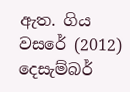ඇත. ගිය වසරේ (2012) දෙසැම්බර්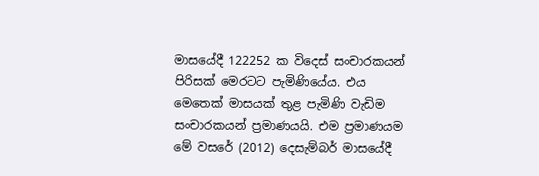මාසයේදී 122252 ක විදෙස්‌ සංචාරකයන් පිරිසක්‌ මෙරටට පැමිණියේය. එය මෙතෙක්‌ මාසයක්‌ තුළ පැමිණි වැඩිම සංචාරකයන් ප්‍රමාණයයි. එම ප්‍රමාණයම මේ වසරේ (2012) දෙසැම්බර් මාසයේදී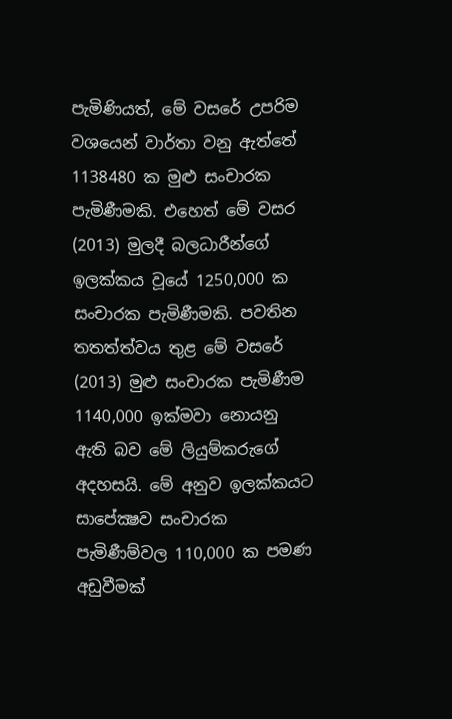පැමිණියත්, මේ වසරේ උපරිම වශයෙන් වාර්තා වනු ඇත්තේ 1138480 ක මුළු සංචාරක පැමිණීමකි. එහෙත් මේ වසර (2013) මුලදී බලධාරීන්ගේ ඉලක්‌කය වූයේ 1250,000 ක සංචාරක පැමිණීමකි. පවතින තතත්ත්වය තුළ මේ වසරේ (2013) මුළු සංචාරක පැමිණීම 1140,000 ඉක්‌මවා නොයනු ඇති බව මේ ලියුම්කරුගේ අදහසයි. මේ අනුව ඉලක්‌කයට සාපේක්‍ෂව සංචාරක පැමිණීම්වල 110,000 ක පමණ අඩුවීමක්‌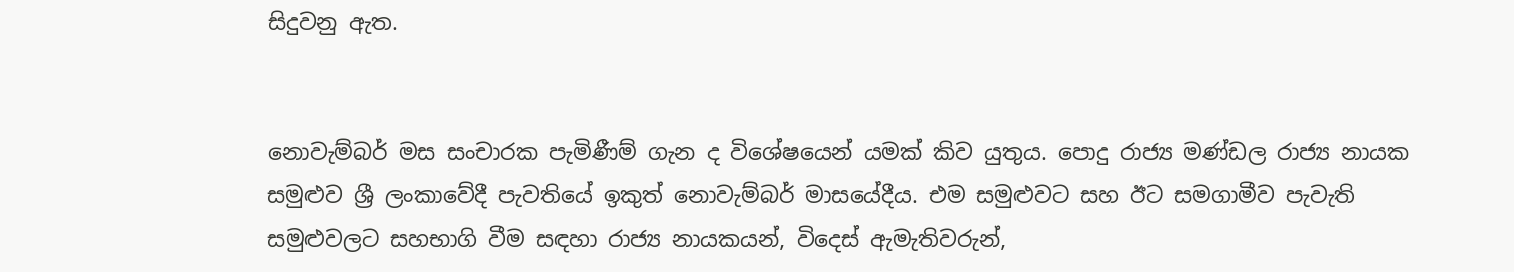සිදුවනු ඇත.


නොවැම්බර් මස සංචාරක පැමිණීම් ගැන ද විශේෂයෙන් යමක්‌ කිව යුතුය. පොදු රාජ්‍ය මණ්‌ඩල රාජ්‍ය නායක සමුළුව ශ්‍රී ලංකාවේදී පැවතියේ ඉකුත් නොවැම්බර් මාසයේදීය. එම සමුළුවට සහ ඊට සමගාමීව පැවැති සමුළුවලට සහභාගි වීම සඳහා රාජ්‍ය නායකයන්, විදෙස්‌ ඇමැතිවරුන්,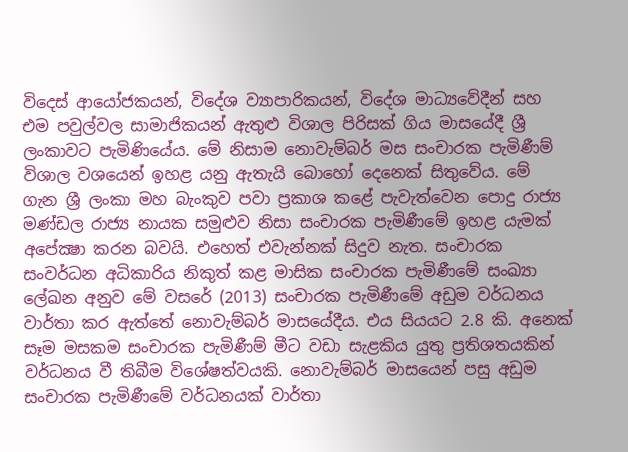විදෙස්‌ ආයෝජකයන්, විදේශ ව්‍යාපාරිකයන්, විදේශ මාධ්‍යවේදීන් සහ එම පවුල්වල සාමාජිකයන් ඇතුළු විශාල පිරිසක්‌ ගිය මාසයේදී ශ්‍රී ලංකාවට පැමිණියේය. මේ නිසාම නොවැම්බර් මස සංචාරක පැමිණීම් විශාල වශයෙන් ඉහළ යනු ඇතැයි බොහෝ දෙනෙක්‌ සිතුවේය. මේ ගැන ශ්‍රී ලංකා මහ බැංකුව පවා ප්‍රකාශ කළේ පැවැත්වෙන පොදු රාජ්‍ය මණ්‌ඩල රාජ්‍ය නායක සමුළුව නිසා සංචාරක පැමිණීමේ ඉහළ යැමක්‌ අපේක්‍ෂා කරන බවයි. එහෙත් එවැන්නක්‌ සිදුව නැත. සංචාරක සංවර්ධන අධිකාරිය නිකුත් කළ මාසික සංචාරක පැමිණීමේ සංඛ්‍යා ලේඛන අනුව මේ වසරේ (2013) සංචාරක පැමිණීමේ අඩුම වර්ධනය වාර්තා කර ඇත්තේ නොවැම්බර් මාසයේදීය. එය සියයට 2.8 කි. අනෙක්‌ සෑම මසකම සංචාරක පැමිණීම් මීට වඩා සැළකිය යුතු ප්‍රතිශතයකින් වර්ධනය වී තිබීම විශේෂත්වයකි. නොවැම්බර් මාසයෙන් පසු අඩුම සංචාරක පැමිණීමේ වර්ධනයක්‌ වාර්තා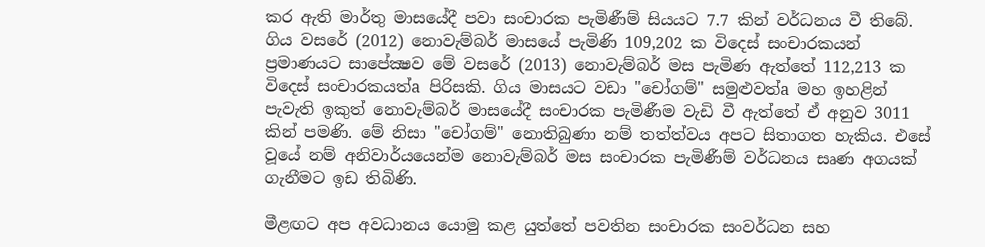කර ඇති මාර්තු මාසයේදී පවා සංචාරක පැමිණීම් සියයට 7.7 කින් වර්ධනය වී තිබේ. ගිය වසරේ (2012) නොවැම්බර් මාසයේ පැමිණි 109,202 ක විදෙස්‌ සංචාරකයන් ප්‍රමාණයට සාපේක්‍ෂව මේ වසරේ (2013) නොවැම්බර් මස පැමිණ ඇත්තේ 112,213 ක විදෙස්‌ සංචාරකයත්a පිරිසකි. ගිය මාසයට වඩා "චෝගම්" සමුළුවත්a මහ ඉහළින් පැවැති ඉකුත් නොවැම්බර් මාසයේදී සංචාරක පැමිණීම වැඩි වී ඇත්තේ ඒ අනුව 3011 කින් පමණි. මේ නිසා "චෝගම්" නොතිබුණා නම් තත්ත්වය අපට සිතාගත හැකිය. එසේ වූයේ නම් අනිවාර්යයෙන්ම නොවැම්බර් මස සංචාරක පැමිණීම් වර්ධනය සෘණ අගයක්‌ ගැනීමට ඉඩ තිබිණි.

මීළඟට අප අවධානය යොමු කළ යුත්තේ පවතින සංචාරක සංවර්ධන සහ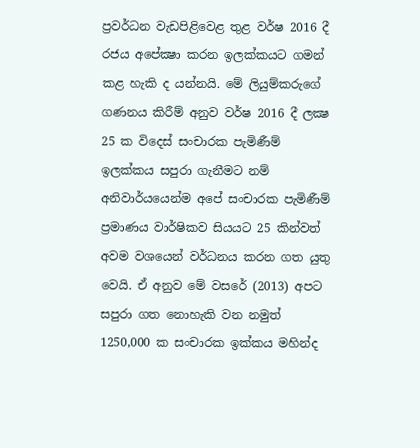ප්‍රවර්ධන වැඩපිළිවෙළ තුළ වර්ෂ 2016 දී රජය අපේක්‍ෂා කරන ඉලක්‌කයට ගමන් කළ හැකි ද යන්නයි. මේ ලියුම්කරුගේ ගණනය කිරීම් අනුව වර්ෂ 2016 දී ලක්‍ෂ 25 ක විදෙස්‌ සංචාරක පැමිණීම් ඉලක්‌කය සපුරා ගැනීමට නම් අනිවාර්යයෙන්ම අපේ සංචාරක පැමිණීම් ප්‍රමාණය වාර්ෂිකව සියයට 25 කින්වත් අවම වශයෙන් වර්ධනය කරන ගත යුතු වෙයි. ඒ අනුව මේ වසරේ (2013) අපට සපුරා ගත නොහැකි වන නමුත් 1250,000 ක සංචාරක ඉක්‌කය මහින්ද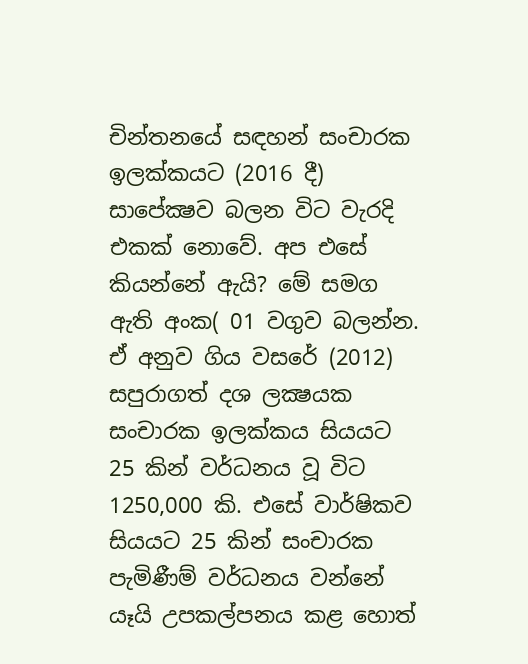චින්තනයේ සඳහන් සංචාරක ඉලක්‌කයට (2016 දී) සාපේක්‍ෂව බලන විට වැරදි එකක්‌ නොවේ. අප එසේ කියන්නේ ඇයි? මේ සමග ඇති අංක( 01 වගුව බලන්න. ඒ අනුව ගිය වසරේ (2012) සපුරාගත් දශ ලක්‍ෂයක සංචාරක ඉලක්‌කය සියයට 25 කින් වර්ධනය වූ විට 1250,000 කි. එසේ වාර්ෂිකව සියයට 25 කින් සංචාරක පැමිණීම් වර්ධනය වන්නේ යෑයි උපකල්පනය කළ හොත්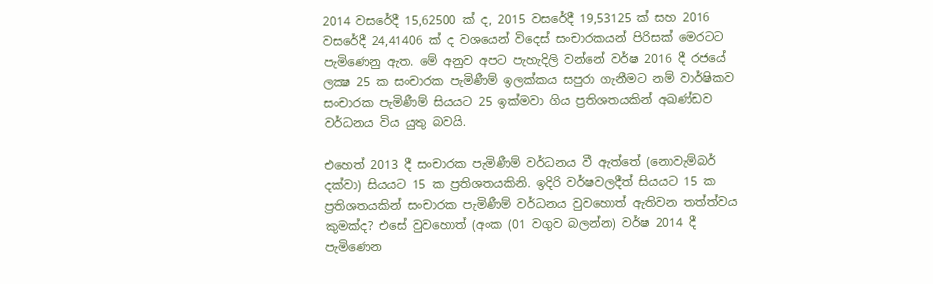2014 වසරේදී 15,62500 ක්‌ ද, 2015 වසරේදී 19,53125 ක්‌ සහ 2016 වසරේදී 24,41406 ක්‌ ද වශයෙන් විදෙස්‌ සංචාරකයන් පිරිසක්‌ මෙරටට පැමිණෙනු ඇත. මේ අනුව අපට පැහැදිලි වන්නේ වර්ෂ 2016 දී රජයේ ලක්‍ෂ 25 ක සංචාරක පැමිණීම් ඉලක්‌කය සපුරා ගැනීමට නම් වාර්ෂිකව සංචාරක පැමිණීම් සියයට 25 ඉක්‌මවා ගිය ප්‍රතිශතයකින් අඛණ්‌ඩව වර්ධනය විය යුතු බවයි.

එහෙත් 2013 දී සංචාරක පැමිණීම් වර්ධනය වී ඇත්තේ (නොවැම්බර් දක්‌වා) සියයට 15 ක ප්‍රතිශතයකිනි. ඉදිරි වර්ෂවලදීත් සියයට 15 ක ප්‍රතිශතයකින් සංචාරක පැමිණීම් වර්ධනය වුවහොත් ඇතිවන තත්ත්වය කුමක්‌ද? එසේ වුවහොත් (අංක (01 වගුව බලන්න) වර්ෂ 2014 දී පැමිණෙන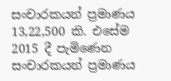සංචාරකයන් ප්‍රමාණය 13,22,500 කි. එසේම 2015 දී පැමිණෙන සංචාරකයන් ප්‍රමාණය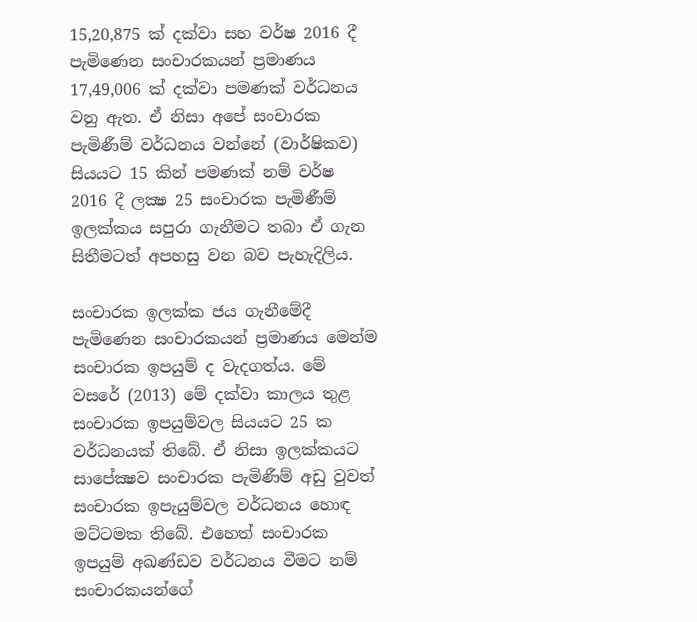15,20,875 ක්‌ දක්‌වා සහ වර්ෂ 2016 දී පැමිණෙන සංචාරකයන් ප්‍රමාණය 17,49,006 ක්‌ දක්‌වා පමණක්‌ වර්ධනය වනු ඇත. ඒ නිසා අපේ සංචාරක පැමිණීම් වර්ධනය වන්නේ (වාර්ෂිකව) සියයට 15 කින් පමණක්‌ නම් වර්ෂ 2016 දී ලක්‍ෂ 25 සංචාරක පැමිණීම් ඉලක්‌කය සපුරා ගැනීමට තබා ඒ ගැන සිතීමටත් අපහසු වන බව පැහැදිලිය.

සංචාරක ඉලක්‌ක ජය ගැනීමේදී පැමිණෙන සංචාරකයන් ප්‍රමාණය මෙන්ම සංචාරක ඉපයුම් ද වැදගත්ය. මේ වසරේ (2013) මේ දක්‌වා කාලය තුළ සංචාරක ඉපයුම්වල සියයට 25 ක වර්ධනයක්‌ තිබේ. ඒ නිසා ඉලක්‌කයට සාපේක්‍ෂව සංචාරක පැමිණීම් අඩු වුවත් සංචාරක ඉපැයුම්වල වර්ධනය හොඳ මට්‌ටමක තිබේ. එහෙත් සංචාරක ඉපයුම් අඛණ්‌ඩව වර්ධනය වීමට නම් සංචාරකයන්ගේ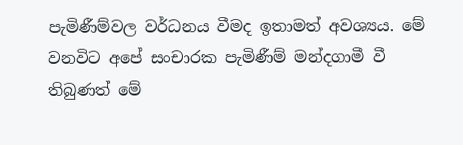පැමිණීම්වල වර්ධනය වීමද ඉතාමත් අවශ්‍යය. මේ වනවිට අපේ සංචාරක පැමිණීම් මන්දගාමී වී තිබුණත් මේ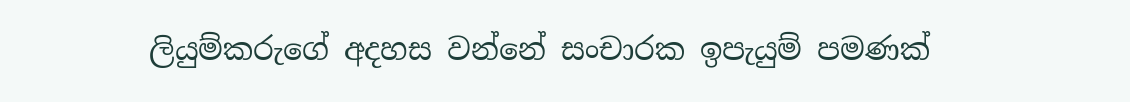ලියුම්කරුගේ අදහස වන්නේ සංචාරක ඉපැයුම් පමණක්‌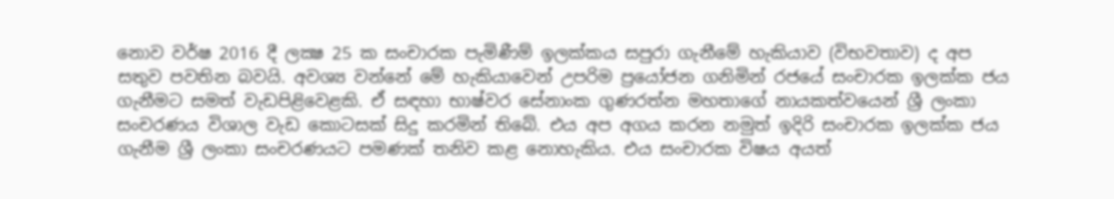නොව වර්ෂ 2016 දී ලක්‍ෂ 25 ක සංචාරක පැමිණීම් ඉලක්‌කය සපුරා ගැනීමේ හැකියාව (විභවතාව) ද අප සතුව පවතින බවයි. අවශ්‍ය වන්නේ මේ හැකියාවෙන් උපරිම ප්‍රයෝජන ගනිමින් රජයේ සංචාරක ඉලක්‌ක ජය ගැනීමට සමත් වැඩපිළිවෙළකි. ඒ සඳහා භාෂ්වර සේනාංක ගුණරත්න මහතාගේ නායකත්වයෙන් ශ්‍රී ලංකා සංචරණය විශාල වැඩ කොටසක්‌ සිදු කරමින් තිබේ. එය අප අගය කරන නමුත් ඉදිරි සංචාරක ඉලක්‌ක ජය ගැනීම ශ්‍රී ලංකා සංචරණයට පමණක්‌ තනිව කළ නොහැකිය. එය සංචාරක විෂය අයත්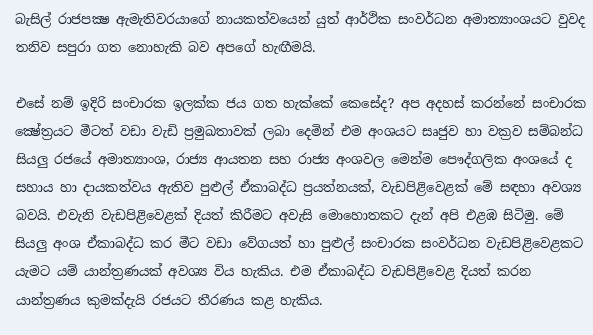බැසිල් රාජපක්‍ෂ ඇමැතිවරයාගේ නායකත්වයෙන් යුත් ආර්ථික සංවර්ධන අමාත්‍යාංශයට වුවද තනිව සපුරා ගත නොහැකි බව අපගේ හැඟීමයි.

එසේ නම් ඉදිරි සංචාරක ඉලක්‌ක ජය ගත හැක්‌කේ කෙසේද? අප අදහස්‌ කරන්නේ සංචාරක ක්‍ෂේත්‍රයට මීටත් වඩා වැඩි ප්‍රමුඛතාවක්‌ ලබා දෙමින් එම අංශයට සෘජුව හා වක්‍රව සම්බන්ධ සියලු රජයේ අමාත්‍යාංශ, රාජ්‍ය ආයතන සහ රාජ්‍ය අංශවල මෙන්ම පෞද්ගලික අංශයේ ද සහාය හා දායකත්වය ඇතිව පුළුල් ඒකාබද්ධ ප්‍රයත්නයක්‌, වැඩපිළිවෙළක්‌ මේ සඳහා අවශ්‍ය බවයි. එවැනි වැඩපිළිවෙළක්‌ දියත් කිරීමට අවැසි මොහොතකට දැන් අපි එළඹ සිටිමු. මේ සියලු අංශ ඒකාබද්ධ කර මීට වඩා වේගයත් හා පුළුල් සංචාරක සංවර්ධන වැඩපිළිවෙළකට යැමට යම් යාන්ත්‍රණයක්‌ අවශ්‍ය විය හැකිය. එම ඒකාබද්ධ වැඩපිළිවෙළ දියත් කරන යාන්ත්‍රණය කුමක්‌දැයි රජයට තීරණය කළ හැකිය.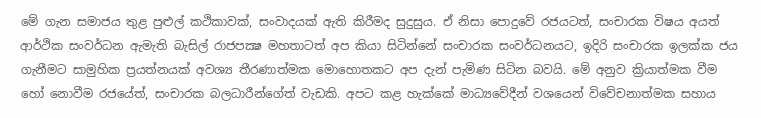මේ ගැන සමාජය තුළ පුළුල් කථිකාවක්‌, සංවාදයක්‌ ඇති කිරීමද සුදුසුය. ඒ නිසා පොදුවේ රජයටත්, සංචාරක විෂය අයත් ආර්ථික සංවර්ධන ඇමැති බැසිල් රාජපක්‍ෂ මහතාටත් අප කියා සිටින්නේ සංචාරක සංවර්ධනයට, ඉදිරි සංචාරක ඉලක්‌ක ජය ගැනීමට සාමුහික ප්‍රයත්නයක්‌ අවශ්‍ය තීරණාත්මක මොහොතකට අප දැන් පැමිණ සිටින බවයි. මේ අනුව ක්‍රියාත්මක වීම හෝ නොවීම රජයේත්, සංචාරක බලධාරීන්ගේත් වැඩකි. අපට කළ හැක්‌කේ මාධ්‍යවේදීන් වශයෙන් විවේචනාත්මක සහාය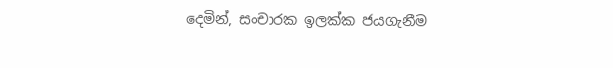දෙමින්, සංචාරක ඉලක්‌ක ජයගැනීම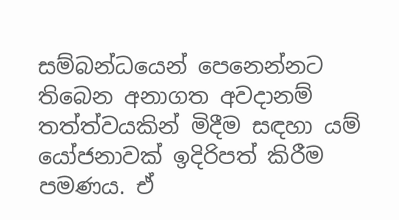සම්බන්ධයෙන් පෙනෙන්නට තිබෙන අනාගත අවදානම් තත්ත්වයකින් මිදීම සඳහා යම් යෝජනාවක්‌ ඉදිරිපත් කිරීම පමණය. ඒ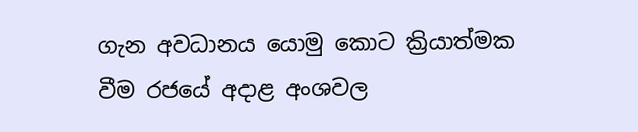ගැන අවධානය යොමු කොට ක්‍රියාත්මක වීම රජයේ අදාළ අංශවල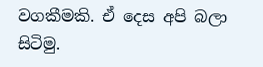වගකීමකි. ඒ දෙස අපි බලා සිටිමු.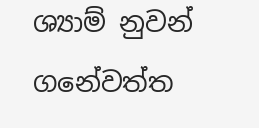ශ්‍යාම් නුවන් ගනේවත්ත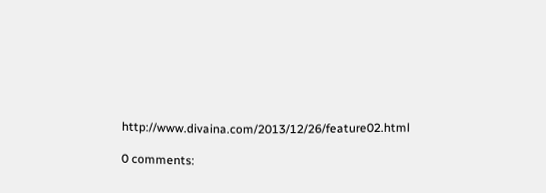http://www.divaina.com/2013/12/26/feature02.html

0 comments: